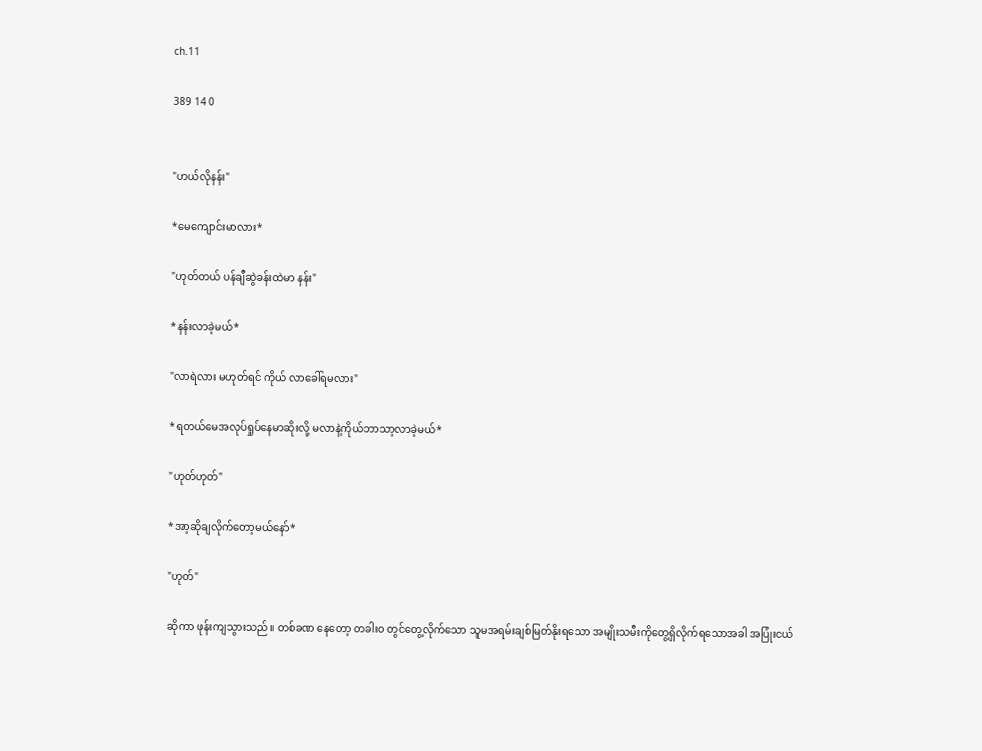ch.11

389 14 0


"ဟယ်လိုနန်း"

*မေကျောင်းမာလား*

"ဟုတ်တယ် ပန်ချီဆွဲခန်းထဲမာ နန်း"

*နန်းလာခဲ့မယ်*

"လာရဲလား မဟုတ်ရင် ကိုယ် လာခေါ်ရမလား"

*ရတယ်မေအလုပ်ရှုပ်နေမာဆိုးလို့ မလာနဲ့ကိုယ်ဘာသာ့လာခဲ့မယ်*

"ဟုတ်ဟုတ်"

*အာ့ဆိုချလိုက်တော့မယ်နော်*

"ဟုတ်"

ဆိုကာ ဖုန်းကျသွားသည်။ တစ်ခဏ နေတော့ တခါးဝ တွင်တွေ့လိုက်သော သူမအရမ်းချစ်မြတ်နိုးရသော အမျိုးသမီးကိုတွေ့ရှိလိုက်ရသောအခါ အပြုံးငယ်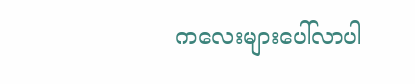ကလေးများပေါ်လာပါ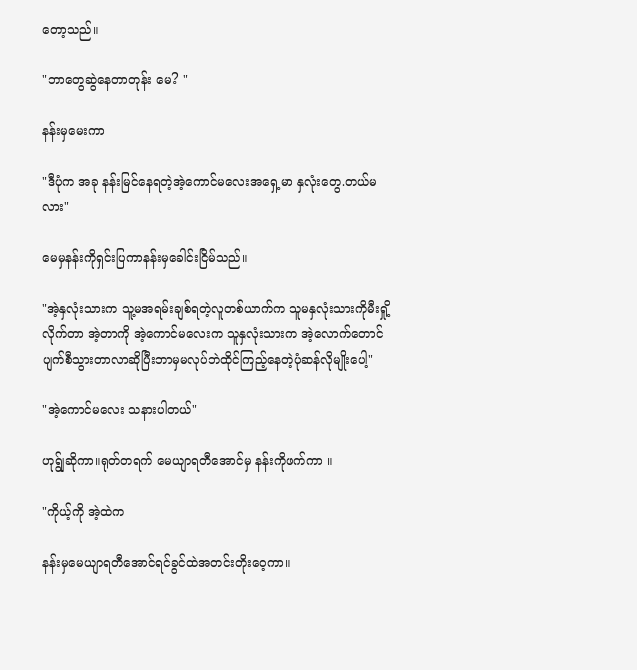တော့သည်။

"ဘာတွေဆွဲနေတာတုန်း မေ? "

နန်းမှမေးကာ

"ဒီပုံက အခု နန်းမြင်နေရတဲ့အဲ့ကောင်မလေးအရှေ့မာ နှလုံးတွေ.တယ်မလား"

မေမှနန်းကိုရှင်းပြကာနန်းမှခေါင်းငြိမ်သည်။

"အဲ့နှလုံးသားက သူ့မအရမ်းချစ်ရတဲ့လူတစ်‌ယာက်က သူမနှလုံးသားကိုမီးရှို့ လိုက်တာ အဲ့တာကို အဲ့ကောင်မလေးက သူနှလုံးသားက အဲ့လောက်တောင် ပျက်စီသွားတာလာဆိုပြီးဘာမှမလုပ်ဘဲထိုင်ကြည့်နေတဲ့ပုံဆန်လိုမျိုးပေါ့"

"အဲ့ကောင်မလေး သနားပါတယ်"

ဟုရ်ျွဆိုကာ။ရုတ်တရက် မေယျာရတီအောင်မှ နန်းကိုဖက်ကာ ။

"ကိုယ့်ကို အဲ့ထဲက

နန်းမှမေယျာရတီအောင်ရင်ခွင်ထဲအတင်းတိုးဝေ့ကာ။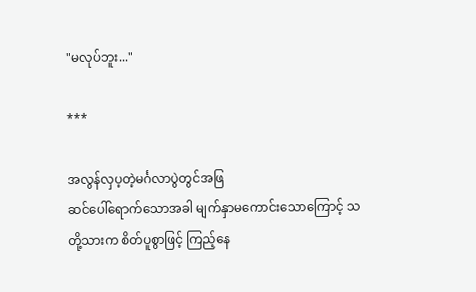"မလုပ်ဘူး..."

***

အလွန်လှပ့တဲ့မင်္ဂလာပွဲတွင်အဖြ
ဆင်ပေါ်ရောက်သောအခါ မျက်နှာမကောင်းသောကြောင့် သတို့သားက စိတ်ပူစွာဖြင့် ကြည့်နေ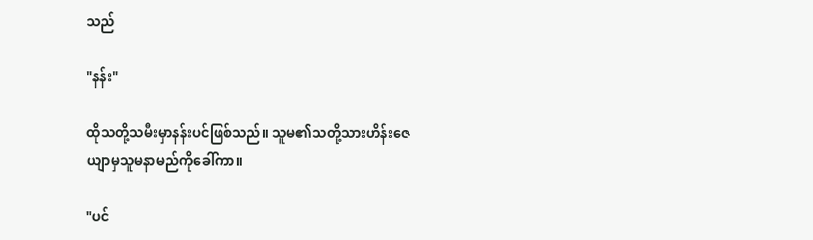သည်

"နန်း"

ထိုသတို့သမီးမှာနန်းပင်ဖြစ်သည်။ သူမ၏သတို့သားဟိန်းဇေယျာမှသူမနာမည်ကိုခေါ်ကာ။

"ပင်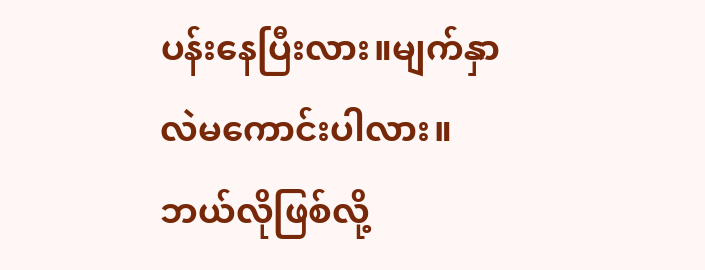ပန်းနေပြီးလား။မျက်နှာလဲမကောင်းပါလား။ဘယ်လိုဖြစ်လို့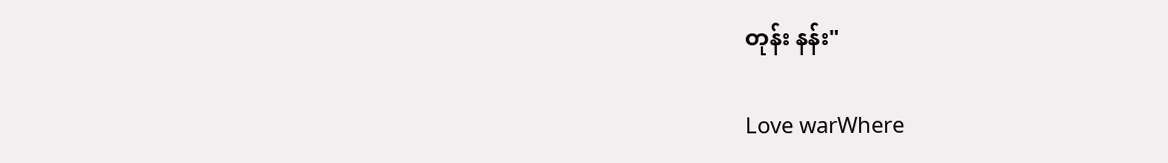တုန်း နန်း"

Love warWhere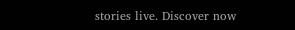stories live. Discover now